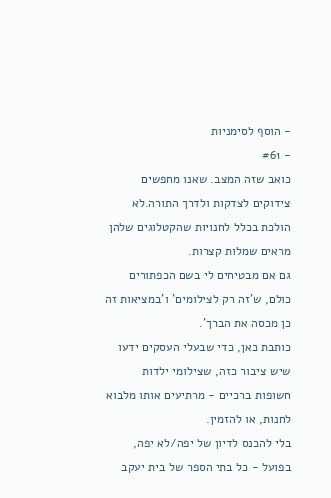- הוסף לסימניות
- #61
כואב שזה המצב. שאנו מחפשים צידוקים לצדקות ולדרך התורה.לא הולכת בכלל לחנויות שהקטלוגים שלהן מראים שמלות קצרות.
גם אם מבטיחים לי בשם הכפתורים כולם, ש'זה רק לצילומים' ו'במציאות זה כן מכסה את הברך'.
כותבת כאן, כדי שבעלי העסקים ידעו שיש ציבור כזה, שצילומי ילדות חשופות ברכיים - מרתיעים אותו מלבוא לחנות, או להזמין.
בלי להכנס לדיון של יפה/לא יפה, בפועל - כל בתי הספר של בית יעקב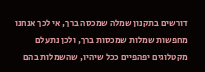דורשים בתקנון שמלה שמכסה ברך, אי לכך אנחנו מחפשות שמלות שמכסות ברך, ולכן נתעלם מקטלוגים יפהפיים ככל שיהיו, שהשמלות בהם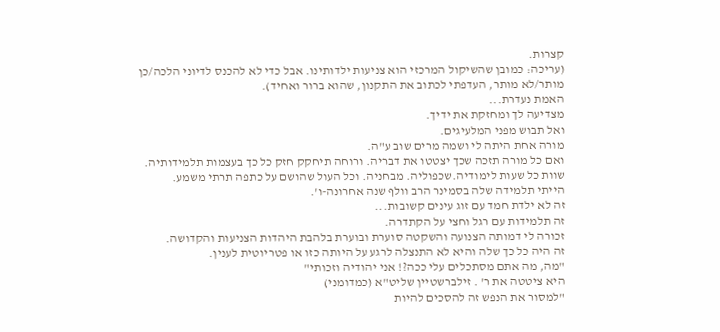קצרות.
(עריכה: כמובן שהשיקול המרכזי הוא צניעות ילדותינו. אבל כדי לא להכנס לדיוני הלכה/כן מותר/לא מותר, העדפתי לכתוב את התקנון, שהוא ברור ואחיד).
האמת נעדרת...
מצדיעה לך ומחזקת את ידיך.
ואל תבוש מפני המלעיגים.
מורה אחת היתה לי ושמה מרים שוב ע"ה.
ואם כל מורה תזכה שכך יצטטו את דבריה. ורוחה תיחקק חזק כל כך בעצמות תלמידותיה. שוות כל שעות לימודיה.שכפוליה. מבחניה. וכל העול שהושם על כתפה תרתי משמע.
הייתי תלמידה שלה בסמינר הרב וולף שנה אחרונה-ו'.
זה לא ילדת חמד עם זוג עינים קשובות...
זה תלמידות עם רגל וחצי על הקתדרה.
זכורה לי דמותה הצנועה והשקטה סוערת ובוערת בלהבת היהדות הצניעות והקדושה.
זה היה כל כך שלה והיא לא התנצלה לרגע על היותה כזו או פטריוטית לענין.
"מה, מה אתם מסתכלים עלי ככה?! אני יהודיה וזכותי"
היא ציטטה את ר' . זילברשטיין שליט"א (כמדומני)
"למסור את הנפש זה להסכים להיות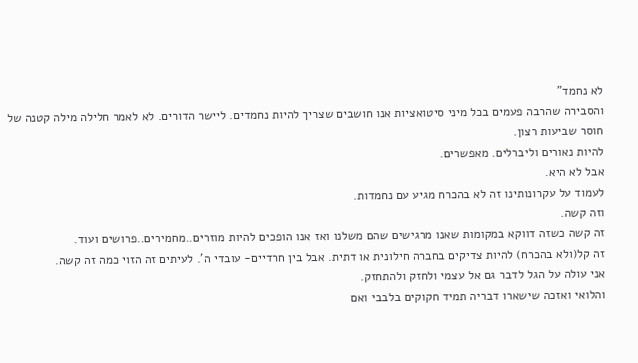לא נחמד"
והסבירה שהרבה פעמים בכל מיני סיטואציות אנו חושבים שצריך להיות נחמדים. ליישר הדורים. לא לאמר חלילה מילה קטנה של חוסר שביעות רצון.
להיות נאורים וליברלים. מאפשרים.
אבל לא היא.
לעמוד על עקרונותינו זה לא בהכרח מגיע עם נחמדות.
וזה קשה.
זה קשה כשזה דווקא במקומות שאנו מרגישים שהם משלנו ואז אנו הופכים להיות מוזרים..מחמירים..פרושים ועוד.
זה קל(ולא בהכרח) להיות צדיקים בחברה חילונית או דתית. אבל בין חרדיים- עובדי ה'. לעיתים זה הזוי כמה זה קשה.
אני עולה על הגל לדבר גם אל עצמי ולחזק ולהתחזק.
והלואי ואזכה שישארו דבריה תמיד חקוקים בלבבי ואם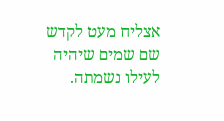אצליח מעט לקדש שם שמים שיהיה לעילו נשמתה.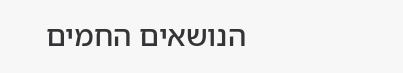הנושאים החמים